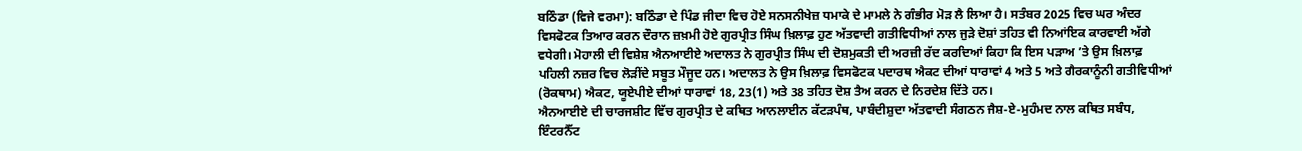ਬਠਿੰਡਾ (ਵਿਜੇ ਵਰਮਾ): ਬਠਿੰਡਾ ਦੇ ਪਿੰਡ ਜੀਦਾ ਵਿਚ ਹੋਏ ਸਨਸਨੀਖੇਜ਼ ਧਮਾਕੇ ਦੇ ਮਾਮਲੇ ਨੇ ਗੰਭੀਰ ਮੋੜ ਲੈ ਲਿਆ ਹੈ। ਸਤੰਬਰ 2025 ਵਿਚ ਘਰ ਅੰਦਰ ਵਿਸਫੋਟਕ ਤਿਆਰ ਕਰਨ ਦੌਰਾਨ ਜ਼ਖ਼ਮੀ ਹੋਏ ਗੁਰਪ੍ਰੀਤ ਸਿੰਘ ਖ਼ਿਲਾਫ਼ ਹੁਣ ਅੱਤਵਾਦੀ ਗਤੀਵਿਧੀਆਂ ਨਾਲ ਜੁੜੇ ਦੋਸ਼ਾਂ ਤਹਿਤ ਵੀ ਨਿਆਂਇਕ ਕਾਰਵਾਈ ਅੱਗੇ ਵਧੇਗੀ। ਮੋਹਾਲੀ ਦੀ ਵਿਸ਼ੇਸ਼ ਐਨਆਈਏ ਅਦਾਲਤ ਨੇ ਗੁਰਪ੍ਰੀਤ ਸਿੰਘ ਦੀ ਦੋਸ਼ਮੁਕਤੀ ਦੀ ਅਰਜ਼ੀ ਰੱਦ ਕਰਦਿਆਂ ਕਿਹਾ ਕਿ ਇਸ ਪੜਾਅ ’ਤੇ ਉਸ ਖ਼ਿਲਾਫ਼ ਪਹਿਲੀ ਨਜ਼ਰ ਵਿਚ ਲੋੜੀਂਦੇ ਸਬੂਤ ਮੌਜੂਦ ਹਨ। ਅਦਾਲਤ ਨੇ ਉਸ ਖ਼ਿਲਾਫ਼ ਵਿਸਫੋਟਕ ਪਦਾਰਥ ਐਕਟ ਦੀਆਂ ਧਾਰਾਵਾਂ 4 ਅਤੇ 5 ਅਤੇ ਗੈਰਕਾਨੂੰਨੀ ਗਤੀਵਿਧੀਆਂ (ਰੋਕਥਾਮ) ਐਕਟ, ਯੂਏਪੀਏ ਦੀਆਂ ਧਾਰਾਵਾਂ 18, 23(1) ਅਤੇ 38 ਤਹਿਤ ਦੋਸ਼ ਤੈਅ ਕਰਨ ਦੇ ਨਿਰਦੇਸ਼ ਦਿੱਤੇ ਹਨ।
ਐਨਆਈਏ ਦੀ ਚਾਰਜਸ਼ੀਟ ਵਿੱਚ ਗੁਰਪ੍ਰੀਤ ਦੇ ਕਥਿਤ ਆਨਲਾਈਨ ਕੱਟੜਪੰਥ, ਪਾਬੰਦੀਸ਼ੁਦਾ ਅੱਤਵਾਦੀ ਸੰਗਠਨ ਜੈਸ਼-ਏ-ਮੁਹੰਮਦ ਨਾਲ ਕਥਿਤ ਸਬੰਧ, ਇੰਟਰਨੈੱਟ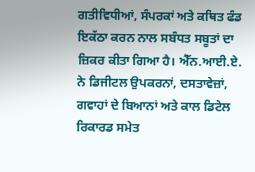ਗਤੀਵਿਧੀਆਂ, ਸੰਪਰਕਾਂ ਅਤੇ ਕਥਿਤ ਫੰਡ ਇਕੱਠਾ ਕਰਨ ਨਾਲ ਸਬੰਧਤ ਸਬੂਤਾਂ ਦਾ ਜ਼ਿਕਰ ਕੀਤਾ ਗਿਆ ਹੈ। ਐੱਨ.ਆਈ.ਏ. ਨੇ ਡਿਜੀਟਲ ਉਪਕਰਨਾਂ, ਦਸਤਾਵੇਜ਼ਾਂ, ਗਵਾਹਾਂ ਦੇ ਬਿਆਨਾਂ ਅਤੇ ਕਾਲ ਡਿਟੇਲ ਰਿਕਾਰਡ ਸਮੇਤ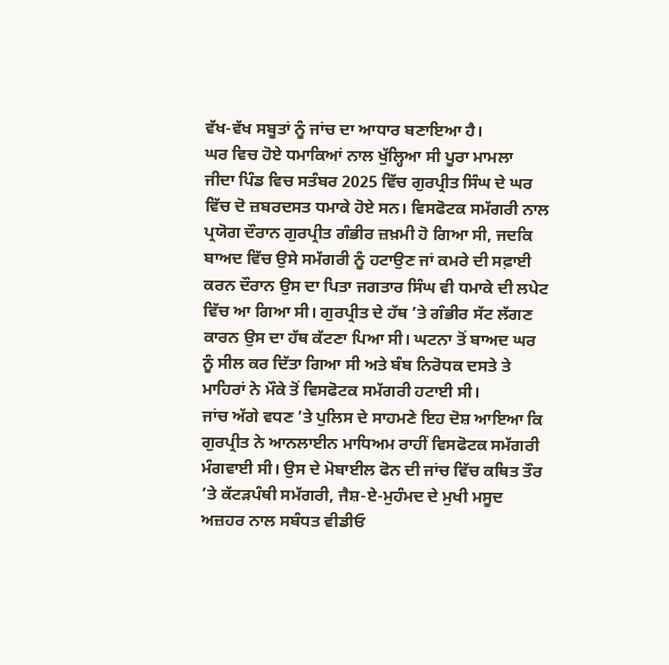ਵੱਖ-ਵੱਖ ਸਬੂਤਾਂ ਨੂੰ ਜਾਂਚ ਦਾ ਆਧਾਰ ਬਣਾਇਆ ਹੈ।
ਘਰ ਵਿਚ ਹੋਏ ਧਮਾਕਿਆਂ ਨਾਲ ਖੁੱਲ੍ਹਿਆ ਸੀ ਪੂਰਾ ਮਾਮਲਾ
ਜੀਦਾ ਪਿੰਡ ਵਿਚ ਸਤੰਬਰ 2025 ਵਿੱਚ ਗੁਰਪ੍ਰੀਤ ਸਿੰਘ ਦੇ ਘਰ ਵਿੱਚ ਦੋ ਜ਼ਬਰਦਸਤ ਧਮਾਕੇ ਹੋਏ ਸਨ। ਵਿਸਫੋਟਕ ਸਮੱਗਰੀ ਨਾਲ ਪ੍ਰਯੋਗ ਦੌਰਾਨ ਗੁਰਪ੍ਰੀਤ ਗੰਭੀਰ ਜ਼ਖ਼ਮੀ ਹੋ ਗਿਆ ਸੀ, ਜਦਕਿ ਬਾਅਦ ਵਿੱਚ ਉਸੇ ਸਮੱਗਰੀ ਨੂੰ ਹਟਾਉਣ ਜਾਂ ਕਮਰੇ ਦੀ ਸਫ਼ਾਈ ਕਰਨ ਦੌਰਾਨ ਉਸ ਦਾ ਪਿਤਾ ਜਗਤਾਰ ਸਿੰਘ ਵੀ ਧਮਾਕੇ ਦੀ ਲਪੇਟ ਵਿੱਚ ਆ ਗਿਆ ਸੀ। ਗੁਰਪ੍ਰੀਤ ਦੇ ਹੱਥ ’ਤੇ ਗੰਭੀਰ ਸੱਟ ਲੱਗਣ ਕਾਰਨ ਉਸ ਦਾ ਹੱਥ ਕੱਟਣਾ ਪਿਆ ਸੀ। ਘਟਨਾ ਤੋਂ ਬਾਅਦ ਘਰ ਨੂੰ ਸੀਲ ਕਰ ਦਿੱਤਾ ਗਿਆ ਸੀ ਅਤੇ ਬੰਬ ਨਿਰੋਧਕ ਦਸਤੇ ਤੇ ਮਾਹਿਰਾਂ ਨੇ ਮੌਕੇ ਤੋਂ ਵਿਸਫੋਟਕ ਸਮੱਗਰੀ ਹਟਾਈ ਸੀ।
ਜਾਂਚ ਅੱਗੇ ਵਧਣ ’ਤੇ ਪੁਲਿਸ ਦੇ ਸਾਹਮਣੇ ਇਹ ਦੋਸ਼ ਆਇਆ ਕਿ ਗੁਰਪ੍ਰੀਤ ਨੇ ਆਨਲਾਈਨ ਮਾਧਿਅਮ ਰਾਹੀਂ ਵਿਸਫੋਟਕ ਸਮੱਗਰੀ ਮੰਗਵਾਈ ਸੀ। ਉਸ ਦੇ ਮੋਬਾਈਲ ਫੋਨ ਦੀ ਜਾਂਚ ਵਿੱਚ ਕਥਿਤ ਤੌਰ ’ਤੇ ਕੱਟੜਪੰਥੀ ਸਮੱਗਰੀ, ਜੈਸ਼-ਏ-ਮੁਹੰਮਦ ਦੇ ਮੁਖੀ ਮਸੂਦ ਅਜ਼ਹਰ ਨਾਲ ਸਬੰਧਤ ਵੀਡੀਓ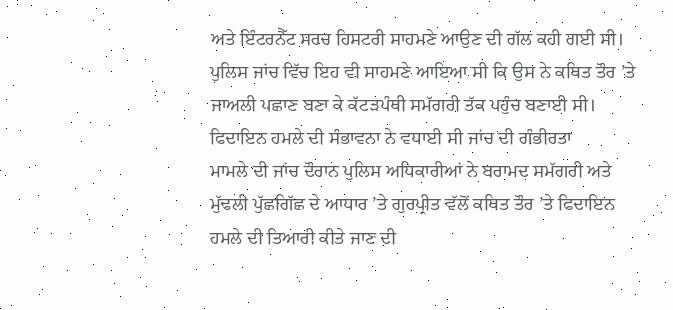ਅਤੇ ਇੰਟਰਨੈੱਟ ਸਰਚ ਹਿਸਟਰੀ ਸਾਹਮਣੇ ਆਉਣ ਦੀ ਗੱਲ ਕਹੀ ਗਈ ਸੀ। ਪੁਲਿਸ ਜਾਂਚ ਵਿੱਚ ਇਹ ਵੀ ਸਾਹਮਣੇ ਆਇਆ ਸੀ ਕਿ ਉਸ ਨੇ ਕਥਿਤ ਤੌਰ ’ਤੇ ਜਾਅਲੀ ਪਛਾਣ ਬਣਾ ਕੇ ਕੱਟੜਪੰਥੀ ਸਮੱਗਰੀ ਤੱਕ ਪਹੁੰਚ ਬਣਾਈ ਸੀ।
ਫਿਦਾਇਨ ਹਮਲੇ ਦੀ ਸੰਭਾਵਨਾ ਨੇ ਵਧਾਈ ਸੀ ਜਾਂਚ ਦੀ ਗੰਭੀਰਤਾ
ਮਾਮਲੇ ਦੀ ਜਾਂਚ ਦੌਰਾਨ ਪੁਲਿਸ ਅਧਿਕਾਰੀਆਂ ਨੇ ਬਰਾਮਦ ਸਮੱਗਰੀ ਅਤੇ ਮੁੱਢਲੀ ਪੁੱਛਗਿੱਛ ਦੇ ਆਧਾਰ ’ਤੇ ਗੁਰਪ੍ਰੀਤ ਵੱਲੋਂ ਕਥਿਤ ਤੌਰ ’ਤੇ ਫਿਦਾਇਨ ਹਮਲੇ ਦੀ ਤਿਆਰੀ ਕੀਤੇ ਜਾਣ ਦੀ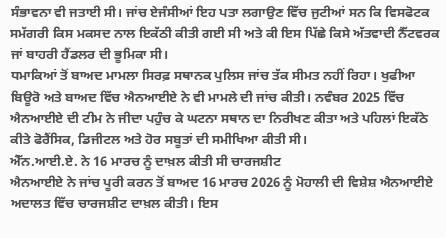ਸੰਭਾਵਨਾ ਵੀ ਜਤਾਈ ਸੀ। ਜਾਂਚ ਏਜੰਸੀਆਂ ਇਹ ਪਤਾ ਲਗਾਉਣ ਵਿੱਚ ਜੁਟੀਆਂ ਸਨ ਕਿ ਵਿਸਫੋਟਕ ਸਮੱਗਰੀ ਕਿਸ ਮਕਸਦ ਨਾਲ ਇਕੱਠੀ ਕੀਤੀ ਗਈ ਸੀ ਅਤੇ ਕੀ ਇਸ ਪਿੱਛੇ ਕਿਸੇ ਅੱਤਵਾਦੀ ਨੈੱਟਵਰਕ ਜਾਂ ਬਾਹਰੀ ਹੈਂਡਲਰ ਦੀ ਭੂਮਿਕਾ ਸੀ।
ਧਮਾਕਿਆਂ ਤੋਂ ਬਾਅਦ ਮਾਮਲਾ ਸਿਰਫ਼ ਸਥਾਨਕ ਪੁਲਿਸ ਜਾਂਚ ਤੱਕ ਸੀਮਤ ਨਹੀਂ ਰਿਹਾ। ਖੁਫੀਆ ਬਿਊਰੋ ਅਤੇ ਬਾਅਦ ਵਿੱਚ ਐਨਆਈਏ ਨੇ ਵੀ ਮਾਮਲੇ ਦੀ ਜਾਂਚ ਕੀਤੀ। ਨਵੰਬਰ 2025 ਵਿੱਚ ਐਨਆਈਏ ਦੀ ਟੀਮ ਨੇ ਜੀਦਾ ਪਹੁੰਚ ਕੇ ਘਟਨਾ ਸਥਾਨ ਦਾ ਨਿਰੀਖਣ ਕੀਤਾ ਅਤੇ ਪਹਿਲਾਂ ਇਕੱਠੇ ਕੀਤੇ ਫੋਰੈਂਸਿਕ, ਡਿਜੀਟਲ ਅਤੇ ਹੋਰ ਸਬੂਤਾਂ ਦੀ ਸਮੀਖਿਆ ਕੀਤੀ ਸੀ।
ਐੱਨ.ਆਈ.ਏ. ਨੇ 16 ਮਾਰਚ ਨੂੰ ਦਾਖ਼ਲ ਕੀਤੀ ਸੀ ਚਾਰਜਸ਼ੀਟ
ਐਨਆਈਏ ਨੇ ਜਾਂਚ ਪੂਰੀ ਕਰਨ ਤੋਂ ਬਾਅਦ 16 ਮਾਰਚ 2026 ਨੂੰ ਮੋਹਾਲੀ ਦੀ ਵਿਸ਼ੇਸ਼ ਐਨਆਈਏ ਅਦਾਲਤ ਵਿੱਚ ਚਾਰਜਸ਼ੀਟ ਦਾਖ਼ਲ ਕੀਤੀ। ਇਸ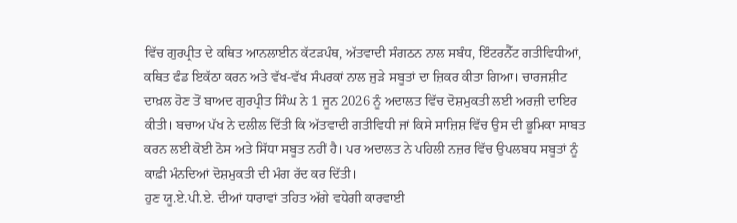ਵਿੱਚ ਗੁਰਪ੍ਰੀਤ ਦੇ ਕਥਿਤ ਆਨਲਾਈਨ ਕੱਟੜਪੰਥ, ਅੱਤਵਾਦੀ ਸੰਗਠਨ ਨਾਲ ਸਬੰਧ, ਇੰਟਰਨੈੱਟ ਗਤੀਵਿਧੀਆਂ, ਕਥਿਤ ਫੰਡ ਇਕੱਠਾ ਕਰਨ ਅਤੇ ਵੱਖ-ਵੱਖ ਸੰਪਰਕਾਂ ਨਾਲ ਜੁੜੇ ਸਬੂਤਾਂ ਦਾ ਜ਼ਿਕਰ ਕੀਤਾ ਗਿਆ। ਚਾਰਜਸ਼ੀਟ ਦਾਖ਼ਲ ਹੋਣ ਤੋਂ ਬਾਅਦ ਗੁਰਪ੍ਰੀਤ ਸਿੰਘ ਨੇ 1 ਜੂਨ 2026 ਨੂੰ ਅਦਾਲਤ ਵਿੱਚ ਦੋਸ਼ਮੁਕਤੀ ਲਈ ਅਰਜ਼ੀ ਦਾਇਰ ਕੀਤੀ। ਬਚਾਅ ਪੱਖ ਨੇ ਦਲੀਲ ਦਿੱਤੀ ਕਿ ਅੱਤਵਾਦੀ ਗਤੀਵਿਧੀ ਜਾਂ ਕਿਸੇ ਸਾਜ਼ਿਸ਼ ਵਿੱਚ ਉਸ ਦੀ ਭੂਮਿਕਾ ਸਾਬਤ ਕਰਨ ਲਈ ਕੋਈ ਠੋਸ ਅਤੇ ਸਿੱਧਾ ਸਬੂਤ ਨਹੀਂ ਹੈ। ਪਰ ਅਦਾਲਤ ਨੇ ਪਹਿਲੀ ਨਜ਼ਰ ਵਿੱਚ ਉਪਲਬਧ ਸਬੂਤਾਂ ਨੂੰ ਕਾਫ਼ੀ ਮੰਨਦਿਆਂ ਦੋਸ਼ਮੁਕਤੀ ਦੀ ਮੰਗ ਰੱਦ ਕਰ ਦਿੱਤੀ।
ਹੁਣ ਯੂ.ਏ.ਪੀ.ਏ. ਦੀਆਂ ਧਾਰਾਵਾਂ ਤਹਿਤ ਅੱਗੇ ਵਧੇਗੀ ਕਾਰਵਾਈ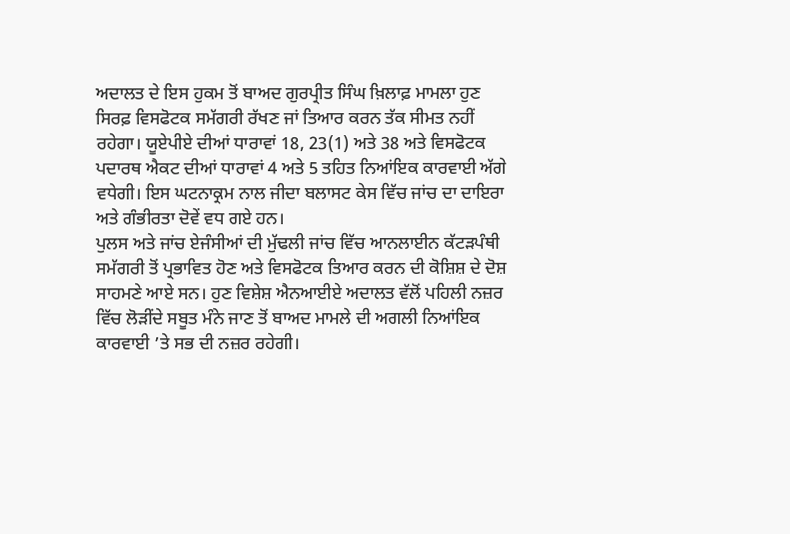ਅਦਾਲਤ ਦੇ ਇਸ ਹੁਕਮ ਤੋਂ ਬਾਅਦ ਗੁਰਪ੍ਰੀਤ ਸਿੰਘ ਖ਼ਿਲਾਫ਼ ਮਾਮਲਾ ਹੁਣ ਸਿਰਫ਼ ਵਿਸਫੋਟਕ ਸਮੱਗਰੀ ਰੱਖਣ ਜਾਂ ਤਿਆਰ ਕਰਨ ਤੱਕ ਸੀਮਤ ਨਹੀਂ ਰਹੇਗਾ। ਯੂਏਪੀਏ ਦੀਆਂ ਧਾਰਾਵਾਂ 18, 23(1) ਅਤੇ 38 ਅਤੇ ਵਿਸਫੋਟਕ ਪਦਾਰਥ ਐਕਟ ਦੀਆਂ ਧਾਰਾਵਾਂ 4 ਅਤੇ 5 ਤਹਿਤ ਨਿਆਂਇਕ ਕਾਰਵਾਈ ਅੱਗੇ ਵਧੇਗੀ। ਇਸ ਘਟਨਾਕ੍ਰਮ ਨਾਲ ਜੀਦਾ ਬਲਾਸਟ ਕੇਸ ਵਿੱਚ ਜਾਂਚ ਦਾ ਦਾਇਰਾ ਅਤੇ ਗੰਭੀਰਤਾ ਦੋਵੇਂ ਵਧ ਗਏ ਹਨ।
ਪੁਲਸ ਅਤੇ ਜਾਂਚ ਏਜੰਸੀਆਂ ਦੀ ਮੁੱਢਲੀ ਜਾਂਚ ਵਿੱਚ ਆਨਲਾਈਨ ਕੱਟੜਪੰਥੀ ਸਮੱਗਰੀ ਤੋਂ ਪ੍ਰਭਾਵਿਤ ਹੋਣ ਅਤੇ ਵਿਸਫੋਟਕ ਤਿਆਰ ਕਰਨ ਦੀ ਕੋਸ਼ਿਸ਼ ਦੇ ਦੋਸ਼ ਸਾਹਮਣੇ ਆਏ ਸਨ। ਹੁਣ ਵਿਸ਼ੇਸ਼ ਐਨਆਈਏ ਅਦਾਲਤ ਵੱਲੋਂ ਪਹਿਲੀ ਨਜ਼ਰ ਵਿੱਚ ਲੋੜੀਂਦੇ ਸਬੂਤ ਮੰਨੇ ਜਾਣ ਤੋਂ ਬਾਅਦ ਮਾਮਲੇ ਦੀ ਅਗਲੀ ਨਿਆਂਇਕ ਕਾਰਵਾਈ ’ਤੇ ਸਭ ਦੀ ਨਜ਼ਰ ਰਹੇਗੀ।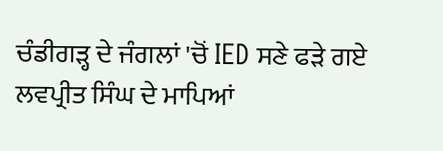ਚੰਡੀਗੜ੍ਹ ਦੇ ਜੰਗਲਾਂ 'ਚੋਂ IED ਸਣੇ ਫੜੇ ਗਏ ਲਵਪ੍ਰੀਤ ਸਿੰਘ ਦੇ ਮਾਪਿਆਂ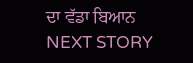ਦਾ ਵੱਡਾ ਬਿਆਨ
NEXT STORY